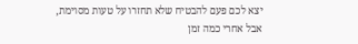יצא לכם פעם להבטיח שלא תחזרו על טעות מסוימת, אבל אחרי כמה זמן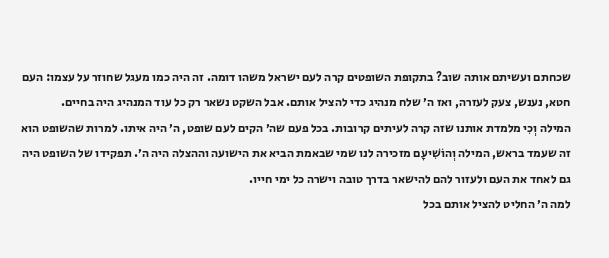שכחתם ועשיתם אותה שוב? בתקופת השופטים קרה לעם ישראל משהו דומה. זה היה כמו מעגל שחוזר על עצמו: העם חטא, נענש, צעק לעזרה, ואז ה׳ שלח מנהיג כדי להציל אותם. אבל השקט נשאר רק כל עוד המנהיג היה בחיים.
המילה וְכִי מלמדת אותנו שזה קרה לעיתים קרובות. בכל פעם שה׳ הקים לעם שופט, ה׳ היה איתו. למרות שהשופט הוא זה שעמד בראש, המילה וְהוֹשִׁיעָם מזכירה לנו שמי שבאמת הביא את הישועה וההצלה היה ה׳. תפקידו של השופט היה גם לאחד את העם ולעזור להם להישאר בדרך טובה וישרה כל ימי חייו.
למה ה׳ החליט להציל אותם בכל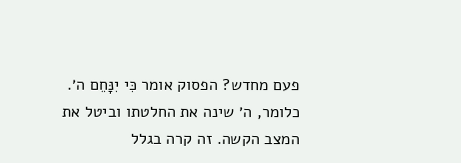פעם מחדש? הפסוק אומר כִּי יִנָּחֵם ה׳. כלומר, ה׳ שינה את החלטתו וביטל את המצב הקשה. זה קרה בגלל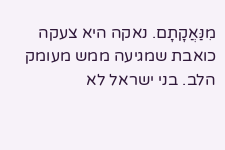מִנַּאֲקָתָם. נאקה היא צעקה כואבת שמגיעה ממש מעומק הלב. בני ישראל לא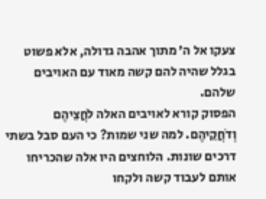צעקו אל ה׳ מתוך אהבה גדולה, אלא פשוט בגלל שהיה להם קשה מאוד עם האויבים שלהם.
הפסוק קורא לאויבים האלה לֹחֲצֵיהֶם וְדֹחֲקֵיהֶם. למה שני שמות? כי העם סבל בשתי דרכים שונות. הלוחצים היו אלה שהכריחו אותם לעבוד קשה ולקחו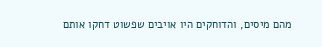מהם מיסים, והדוחקים היו אויבים שפשוט דחקו אותם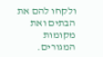ולקחו להם את הבתים ואת מקומות המגורים.